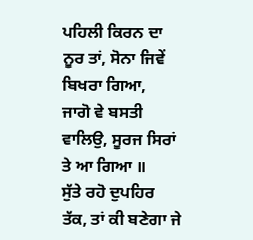ਪਹਿਲੀ ਕਿਰਨ ਦਾ ਨੂਰ ਤਾਂ, ਸੋਨਾ ਜਿਵੇਂ ਬਿਖਰਾ ਗਿਆ,
ਜਾਗੋ ਵੇ ਬਸਤੀ ਵਾਲਿਉ, ਸੂਰਜ ਸਿਰਾਂ ਤੇ ਆ ਗਿਆ ॥
ਸੁੱਤੇ ਰਹੋ ਦੁਪਹਿਰ ਤੱਕ, ਤਾਂ ਕੀ ਬਣੇਗਾ ਜੇ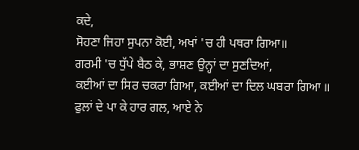ਕਦੇ,
ਸੋਹਣਾ ਜਿਹਾ ਸੁਪਨਾ ਕੋਈ, ਅਖਾਂ 'ਚ ਹੀ ਪਥਰਾ ਗਿਆ॥
ਗਰਮੀ 'ਚ ਧੁੱਪੇ ਬੈਠ ਕੇ, ਭਾਸ਼ਣ ਉਨ੍ਹਾਂ ਦਾ ਸੁਣਦਿਆਂ,
ਕਈਆਂ ਦਾ ਸਿਰ ਚਕਰਾ ਗਿਆ, ਕਈਆਂ ਦਾ ਦਿਲ ਘਬਰਾ ਗਿਆ ॥
ਫੁਲਾਂ ਦੇ ਪਾ ਕੇ ਹਾਰ ਗਲ, ਆਏ ਨੇ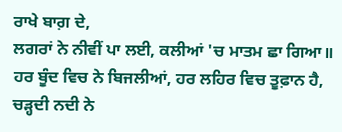ਰਾਖੇ ਬਾਗ਼ ਦੇ,
ਲਗਰਾਂ ਨੇ ਨੀਵੀਂ ਪਾ ਲਈ, ਕਲੀਆਂ 'ਚ ਮਾਤਮ ਛਾ ਗਿਆ॥
ਹਰ ਬੂੰਦ ਵਿਚ ਨੇ ਬਿਜਲੀਆਂ, ਹਰ ਲਹਿਰ ਵਿਚ ਤੂਫ਼ਾਨ ਹੈ,
ਚੜ੍ਹਦੀ ਨਦੀ ਨੇ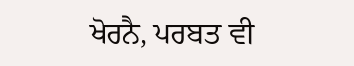ਖੋਰਨੈ, ਪਰਬਤ ਵੀ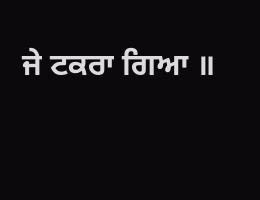ਜੇ ਟਕਰਾ ਗਿਆ ॥